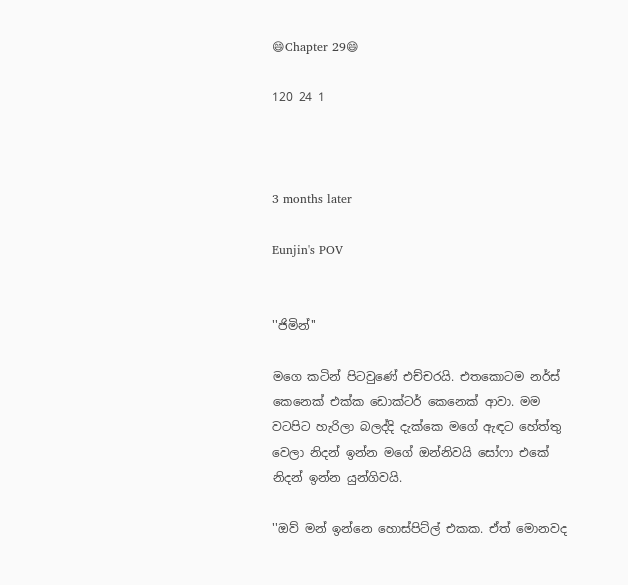😄Chapter 29😄

120 24 1



3 months later

Eunjin's POV


''ජිමින්''

මගෙ කටින් පිටවුණේ එච්චරයි. එතකොටම නර්ස් කෙනෙක් එක්ක ඩොක්ටර් කෙනෙක් ආවා. මම වටපිට හැරිලා බලද්දි දැක්කෙ මගේ ඇඳට හේත්තු වෙලා නිදන් ඉන්න මගේ ඔන්නිවයි සෝෆා එකේ නිදන් ඉන්න යුන්ගිවයි.

''ඔව් මන් ඉන්නෙ හොස්පිට්ල් එකක. ඒත් මොනවද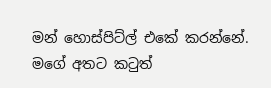මන් හොස්පිට්ල් එකේ කරන්නේ. මගේ අතට කටුත්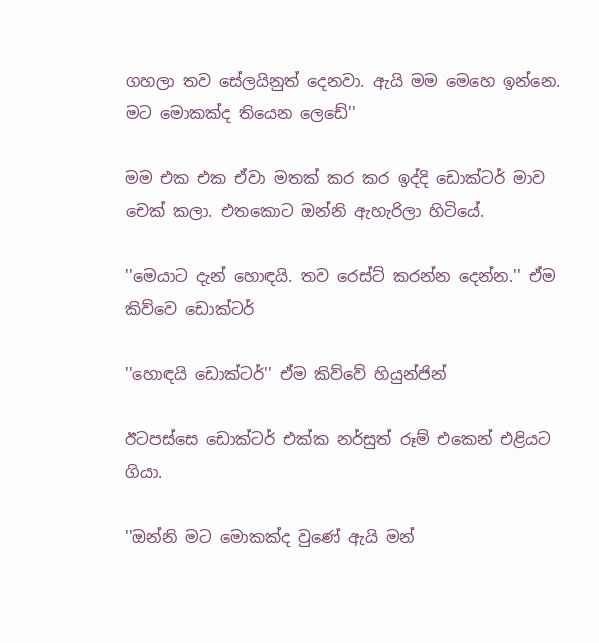ගහලා තව සේලයිනුත් දෙනවා. ඇයි මම මෙහෙ ඉන්නෙ. මට මොකක්ද තියෙන ලෙඩේ''

මම එක එක ඒවා මතක් කර කර ඉද්දි ඩොක්ටර් මාව චෙක් කලා. එතකොට ඔන්නි ඇහැරිලා හිටියේ.

''මෙයාට දැන් හොඳයි. තව රෙස්ට් කරන්න දෙන්න.'' ඒම කිව්වෙ ඩොක්ටර්

''හොඳයි ඩොක්ටර්'' ඒම කිව්වේ හියුන්ජින්

ඊටපස්සෙ ඩොක්ටර් එක්ක නර්සුත් රූම් එකෙන් එළියට ගියා.

''ඔන්නි මට මොකක්ද වුණේ ඇයි මන්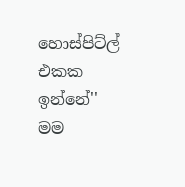හොස්පිට්ල් එකක ඉන්නේ'' මම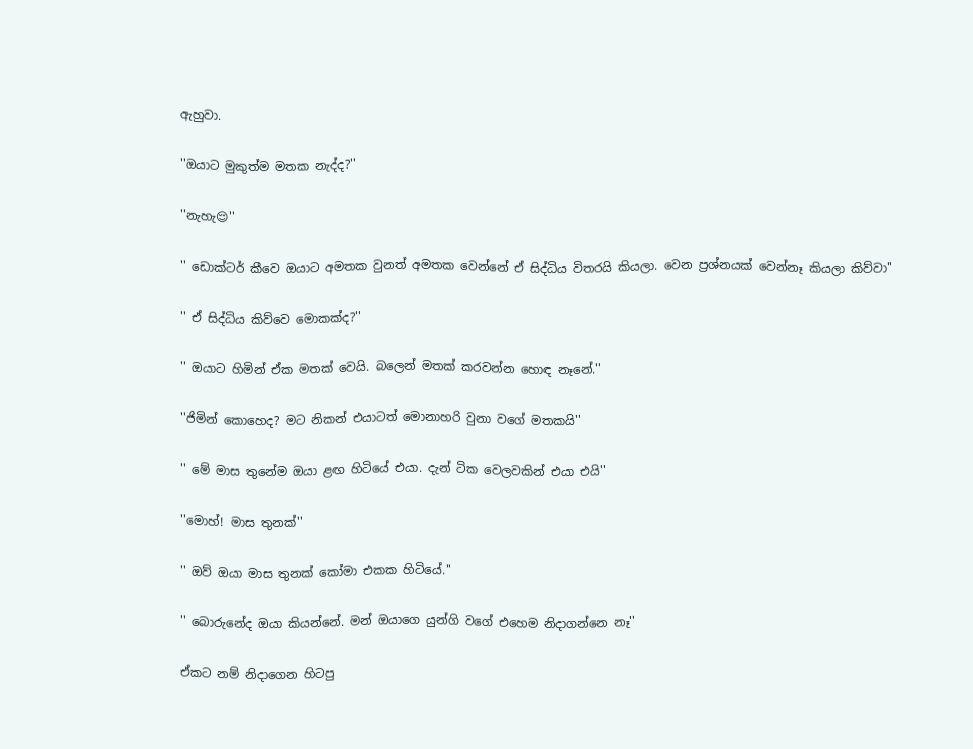ඇහුවා.

''ඔයාට මුකුත්ම මතක නැද්ද?''

''නැහැ😌''

'' ඩොක්ටර් කීවෙ ඔයාට අමතක වුනත් අමතක වෙන්නේ ඒ සිද්ධිය විතරයි කියලා. වෙන ප්‍රශ්නයක් වෙන්නෑ කියලා කිව්වා''

'' ඒ සිද්ධිය කිව්වෙ මොකක්ද?''

'' ඔයාට හිමින් ඒක මතක් වෙයි. බලෙන් මතක් කරවන්න හොඳ නෑනේ.''

''ජිමින් කොහෙද? මට නිකන් එයාටත් මොනාහරි වුනා වගේ මතකයි''

'' මේ මාස තුනේම ඔයා ළඟ හිටියේ එයා. දැන් ටික වෙලවකින් එයා එයි''

''මොහ්! මාස තුනක්''

'' ඔව් ඔයා මාස තුනක් කෝමා එකක හිටියේ.''

'' බොරුනේද ඔයා කියන්නේ. මන් ඔයාගෙ යුන්ගි වගේ එහෙම නිදාගන්නෙ නෑ''

ඒකට නම් නිදාගෙන හිටපු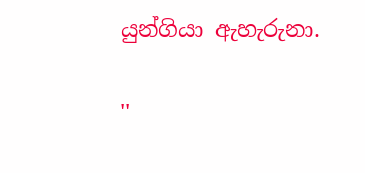යුන්ගියා ඇහැරුනා.

''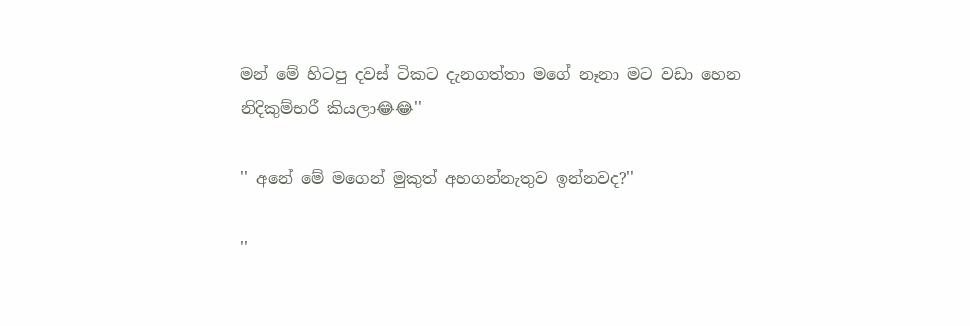මන් මේ හිටපු දවස් ටිකට දැනගත්තා මගේ නෑනා මට වඩා හෙන නිදිකුම්භරී කියලා😂😂''

'' අනේ මේ මගෙන් මුකුත් අහගන්නැතුව ඉන්නවද?''

''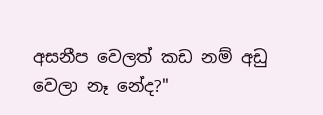අසනීප වෙලත් කඩ නම් අඩු වෙලා නෑ නේද?''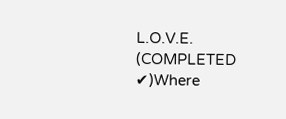L.O.V.E. (COMPLETED ✔)Where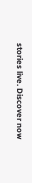stories live. Discover now